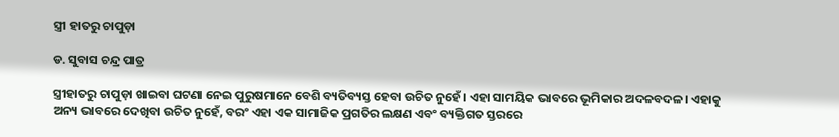ସ୍ତ୍ରୀ ହାତରୁ ଚାପୁଡ଼ା

ଡ. ସୁବାସ ଚନ୍ଦ୍ର ପାତ୍ର

ସ୍ତ୍ରୀହାତରୁ ଚାପୁଡ଼ା ଖାଇବା ଘଟଣା ନେଇ ପୁରୁଷମାନେ ବେଶି ବ୍ୟତିବ୍ୟସ୍ତ ହେବା ଉଚିତ ନୁହେଁ। ଏହା ସାମୟିକ ଭାବରେ ଭୂମିକାର ଅଦଳବଦଳ। ଏହାକୁ ଅନ୍ୟ ଭାବରେ ଦେଖିବା ଉଚିତ ନୁହେଁ, ବରଂ ଏହା ଏକ ସାମାଜିକ ପ୍ରଗତିର ଲକ୍ଷଣ ଏବଂ ବ୍ୟକ୍ତିଗତ ସ୍ତରରେ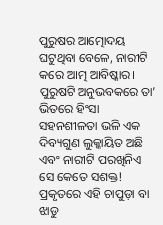ପୁରୁଷର ଆତ୍ମୋଦୟ ଘଟୁଥିବା ବେଳେ, ନାରୀଟି କରେ ଆତ୍ମ ଆବିଷ୍କାର। ପୁରୁଷଟି ଅନୁଭବକରେ ତା’ ଭିତରେ ହିଂସା ସହନଶୀଳତା ଭଳି ଏକ ଦିବ୍ୟଗୁଣ ଲୁକ୍କାୟିତ ଅଛି ଏବଂ ନାରୀଟି ପରଖିନିଏ ସେ କେତେ ସଶକ୍ତ!
ପ୍ରକୃତରେ ଏହି ଚାପୁଡ଼ା ବା ଝାଡୁ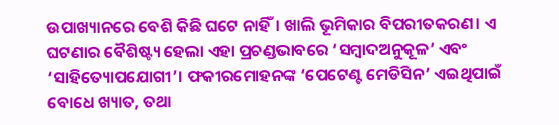ଉପାଖ୍ୟାନରେ ବେଶି କିଛି ଘଟେ ନାହିଁ। ଖାଲି ଭୂମିକାର ବିପରୀତକରଣ। ଏ ଘଟଣାର ବୈଶିଷ୍ଟ୍ୟ ହେଲା ଏହା ପ୍ରଚଣ୍ଡଭାବରେ ‘ସମ୍ବାଦଅନୁକୂଳ’ ଏବଂ ‘ସାହିତ୍ୟୋପଯୋଗୀ’। ଫକୀରମୋହନଙ୍କ ‘ପେଟେଣ୍ଟ ମେଡିସିନ’ ଏଇଥିପାଇଁ ବୋଧେ ଖ୍ୟାତ, ତଥା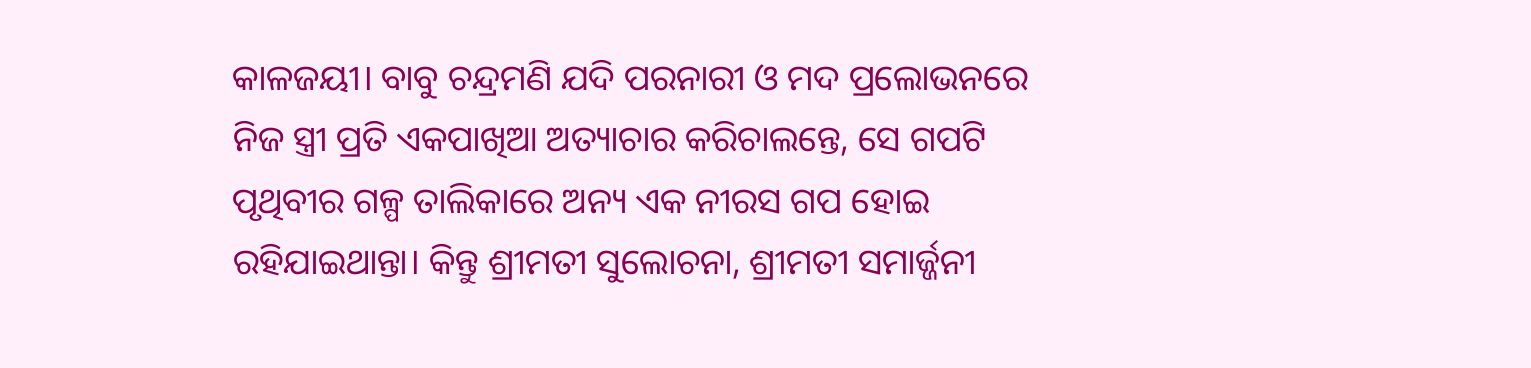କାଳଜୟୀ। ବାବୁ ଚନ୍ଦ୍ରମଣି ଯଦି ପରନାରୀ ଓ ମଦ ପ୍ରଲୋଭନରେ ନିଜ ସ୍ତ୍ରୀ ପ୍ରତି ଏକପାଖିଆ ଅତ୍ୟାଚାର କରିଚାଲନ୍ତେ, ସେ ଗପଟି ପୃଥିବୀର ଗଳ୍ପ ତାଲିକାରେ ଅନ୍ୟ ଏକ ନୀରସ ଗପ ହୋଇ ରହିଯାଇଥାନ୍ତା। କିନ୍ତୁ ଶ୍ରୀମତୀ ସୁଲୋଚନା, ଶ୍ରୀମତୀ ସମାର୍ଜ୍ଜନୀ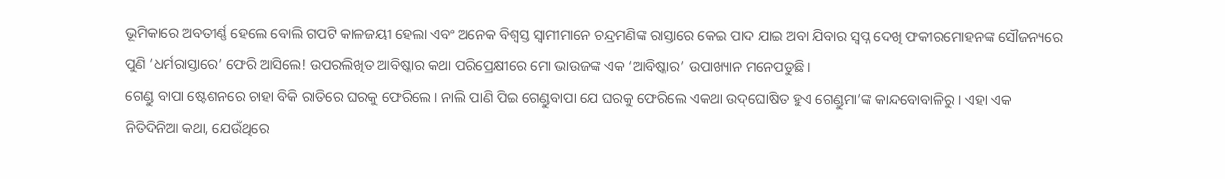ଭୂମିକାରେ ଅବତୀର୍ଣ୍ଣ ହେଲେ ବୋଲି ଗପଟି କାଳଜୟୀ ହେଲା ଏବଂ ଅନେକ ବିଶ୍ୱସ୍ତ ସ୍ବାମୀମାନେ ଚନ୍ଦ୍ରମଣିଙ୍କ ରାସ୍ତାରେ କେଇ ପାଦ ଯାଇ ଅବା ଯିବାର ସ୍ବପ୍ନ ଦେଖି ଫକୀରମୋହନଙ୍କ ସୌଜନ୍ୟରେ ପୁଣି ‘ଧର୍ମରାସ୍ତାରେ’ ଫେରି ଆସିଲେ! ଉପରଲିଖିତ ଆବିଷ୍କାର କଥା ପରିପ୍ରେକ୍ଷୀରେ ମୋ ଭାଉଜଙ୍କ ଏକ ‘ଆବିଷ୍କାର’ ଉପାଖ୍ୟାନ ମନେପଡୁଛି।
ଗେଣ୍ଡୁ ବାପା ଷ୍ଟେଶନରେ ଚାହା ବିକି ରାତିରେ ଘରକୁ ଫେରିଲେ। ନାଲି ପାଣି ପିଇ ଗେଣ୍ଡୁବାପା ଯେ ଘରକୁ ଫେରିଲେ ଏକଥା ଉଦ୍‌ଘୋଷିତ ହୁଏ ଗେଣ୍ଡୁମା’ଙ୍କ କାନ୍ଦବୋବାଳିରୁ। ଏହା ଏକ ନିତିଦିନିଆ କଥା, ଯେଉଁଥିରେ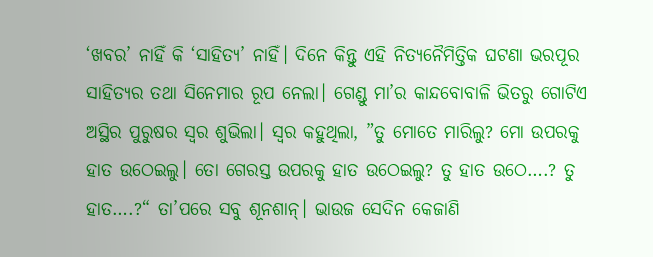‘ଖବର’ ନାହିଁ କି ‘ସାହିତ୍ୟ’ ନାହିଁ। ଦିନେ କିନ୍ତୁ ଏହି ନିତ୍ୟନୈମିତ୍ତିକ ଘଟଣା ଭରପୂର ସାହିତ୍ୟର ତଥା ସିନେମାର ରୂପ ନେଲା। ଗେଣ୍ଡୁ ମା’ର କାନ୍ଦବୋବାଳି ଭିତରୁ ଗୋଟିଏ ଅସ୍ଥିର ପୁରୁଷର ସ୍ବର ଶୁଭିଲା। ସ୍ବର କହୁଥିଲା, ”ତୁ ମୋତେ ମାରିଲୁ? ମୋ ଉପରକୁ ହାତ ଉଠେଇଲୁ। ତୋ ଗେରସ୍ତ ଉପରକୁ ହାତ ଉଠେଇଲୁ? ତୁ ହାତ ଉଠେ….? ତୁ ହାତ….?“ ତା’ପରେ ସବୁ ଶୂନଶାନ୍‌। ଭାଉଜ ସେଦିନ କେଜାଣି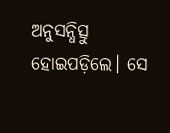ଅନୁସନ୍ଧିତ୍ସୁ ହୋଇପଡ଼ିଲେ। ସେ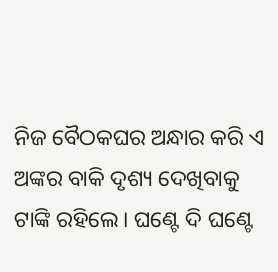ନିଜ ବୈଠକଘର ଅନ୍ଧାର କରି ଏ ଅଙ୍କର ବାକି ଦୃଶ୍ୟ ଦେଖିବାକୁ ଟାଙ୍କି ରହିଲେ। ଘଣ୍ଟେ ଦି ଘଣ୍ଟେ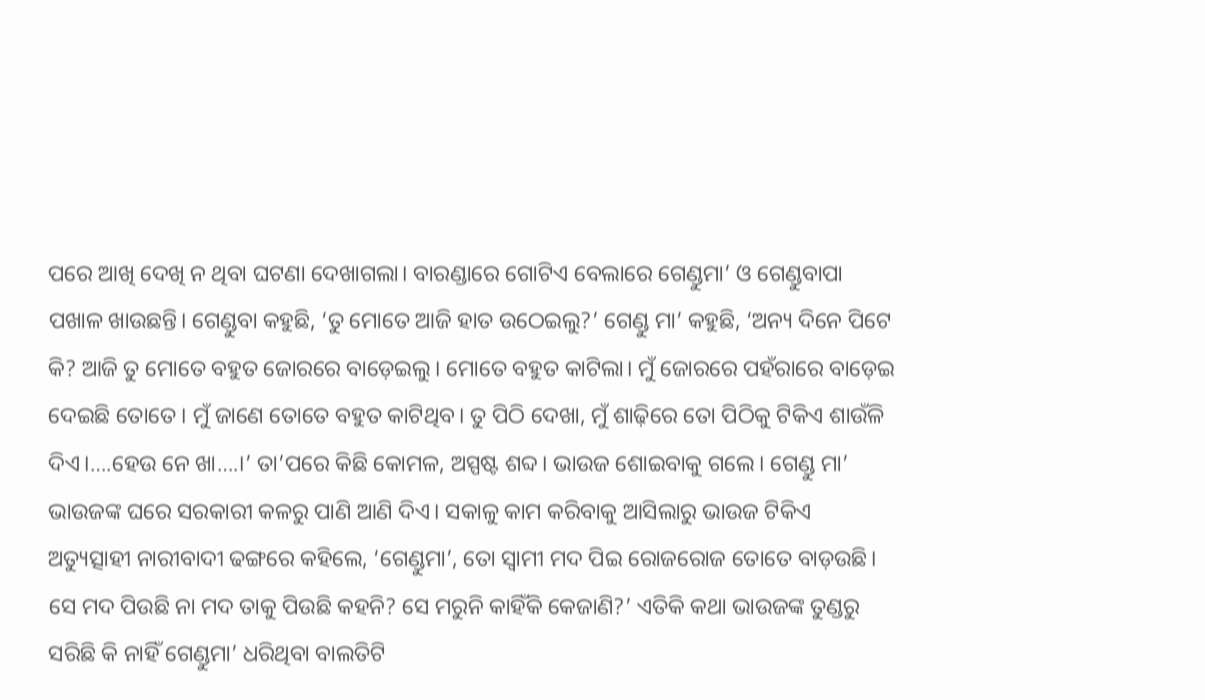ପରେ ଆଖି ଦେଖି ନ ଥିବା ଘଟଣା ଦେଖାଗଲା। ବାରଣ୍ଡାରେ ଗୋଟିଏ ବେଲାରେ ଗେଣ୍ଡୁମା’ ଓ ଗେଣ୍ଡୁବାପା ପଖାଳ ଖାଉଛନ୍ତି। ଗେଣ୍ଡୁବା କହୁଛି, ‘ତୁ ମୋତେ ଆଜି ହାତ ଉଠେଇଲୁ?’ ଗେଣ୍ଡୁ ମା’ କହୁଛି, ‘ଅନ୍ୟ ଦିନେ ପିଟେ କି? ଆଜି ତୁ ମୋତେ ବହୁତ ଜୋରରେ ବାଡ଼େଇଲୁ। ମୋତେ ବହୁତ କାଟିଲା। ମୁଁ ଜୋରରେ ପହଁରାରେ ବାଡ଼େଇ ଦେଇଛି ତୋତେ। ମୁଁ ଜାଣେ ତୋତେ ବହୁତ କାଟିଥିବ। ତୁ ପିଠି ଦେଖା, ମୁଁ ଶାଢ଼ିରେ ତୋ ପିଠିକୁ ଟିକିଏ ଶାଉଁଳି ଦିଏ।….ହେଉ ନେ ଖା….।’ ତା’ପରେ କିଛି କୋମଳ, ଅସ୍ପଷ୍ଟ ଶବ୍ଦ। ଭାଉଜ ଶୋଇବାକୁ ଗଲେ। ଗେଣ୍ଡୁ ମା’ ଭାଉଜଙ୍କ ଘରେ ସରକାରୀ କଳରୁ ପାଣି ଆଣି ଦିଏ। ସକାଳୁ କାମ କରିବାକୁ ଆସିଲାରୁ ଭାଉଜ ଟିକିଏ ଅତ୍ୟୁତ୍ସାହୀ ନାରୀବାଦୀ ଢଙ୍ଗରେ କହିଲେ, ‘ଗେଣ୍ଡୁମା’, ତୋ ସ୍ବାମୀ ମଦ ପିଇ ରୋଜରୋଜ ତୋତେ ବାଡ଼ଉଛି। ସେ ମଦ ପିଉଛି ନା ମଦ ତାକୁ ପିଉଛି କହନି? ସେ ମରୁନି କାହିଁକି କେଜାଣି?’ ଏତିକି କଥା ଭାଉଜଙ୍କ ତୁଣ୍ଡରୁ ସରିଛି କି ନାହିଁ ଗେଣ୍ଡୁମା’ ଧରିଥିବା ବାଲତିଟି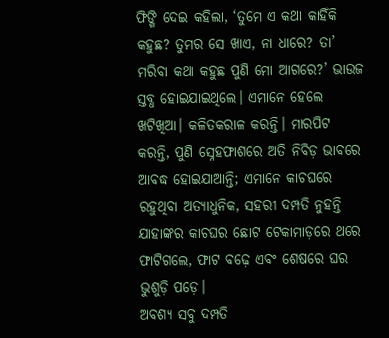ଫିଙ୍ଗି ଦେଇ କହିଲା, ‘ତୁମେ ଏ କଥା କାହିଁକି କହୁଛ? ତୁମର ସେ ଖାଏ, ନା ଧାରେ? ତା’ ମରିବା କଥା କହୁଛ ପୁଣି ମୋ ଆଗରେ?’ ଭାଉଜ ସ୍ତବ୍ଧ ହୋଇଯାଇଥିଲେ। ଏମାନେ ହେଲେ ଖଟିଖିଆ। କଳିତକରାଳ କରନ୍ତି। ମାରପିଟ କରନ୍ତି, ପୁଣି ସ୍ନେହଫାଶରେ ଅତି ନିବିଡ଼ ଭାବରେ ଆବଦ୍ଧ ହୋଇଯାଆନ୍ତି; ଏମାନେ କାଚଘରେ ରହୁଥିବା ଅତ୍ୟାଧୁନିକ, ସହରୀ ଦମ୍ପତି ନୁହନ୍ତି ଯାହାଙ୍କର କାଚଘର ଛୋଟ ଟେକାମାଡ଼ରେ ଥରେ ଫାଟିଗଲେ, ଫାଟ ବଢ଼େ ଏବଂ ଶେଷରେ ଘର ଭୁଶୁଡ଼ି ପଡ଼େ।
ଅବଶ୍ୟ ସବୁ ଦମ୍ପତି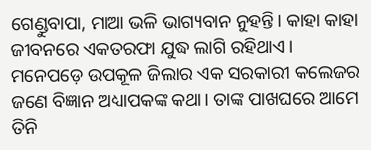ଗେଣ୍ଡୁବାପା, ମାଆ ଭଳି ଭାଗ୍ୟବାନ ନୁହନ୍ତି। କାହା କାହା ଜୀବନରେ ଏକତରଫା ଯୁଦ୍ଧ ଲାଗି ରହିଥାଏ। ମନେପଡ଼େ ଉପକୂଳ ଜିଲାର ଏକ ସରକାରୀ କଲେଜର ଜଣେ ବିଜ୍ଞାନ ଅଧ୍ୟାପକଙ୍କ କଥା। ତାଙ୍କ ପାଖଘରେ ଆମେ ତିନି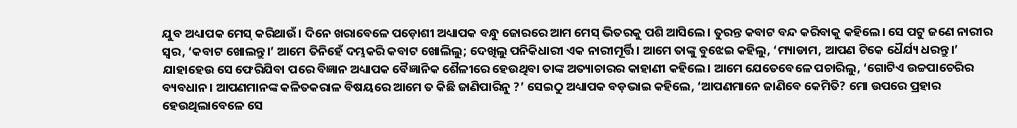ଯୁବ ଅଧ୍ୟାପକ ମେସ୍‌ କରିଥାଉଁ। ଦିନେ ଖରାବେଳେ ପଡ଼ୋଶୀ ଅଧ୍ୟାପକ ବନ୍ଧୁ ଜୋରରେ ଆମ ମେସ୍‌ ଭିତରକୁ ପଶି ଆସିଲେ। ତୁରନ୍ତ କବାଟ ବନ୍ଦ କରିବାକୁ କହିଲେ। ସେ ପଟୁ ଜଣେ ନାରୀର ସ୍ବର, ‘କବାଟ ଖୋଲନ୍ତୁ।’ ଆମେ ତିନିହେଁ ଦମ୍ଭକରି କବାଟ ଖୋଲିଲୁ; ଦେଖିଲୁ ପନିକିଧାରୀ ଏକ ନାରୀମୂର୍ତ୍ତି। ଆମେ ତାଙ୍କୁ ବୁଝେଇ କହିଲୁ, ‘ମ୍ୟାଡାମ, ଆପଣ ଟିକେ ଧୈର୍ଯ୍ୟ ଧରନ୍ତୁ।’ ଯାହାହେଉ ସେ ଫେରିଯିବା ପରେ ବିଜ୍ଞାନ ଅଧ୍ୟାପକ ବୈଜ୍ଞାନିକ ଶୈଳୀରେ ହେଉଥିବା ତାଙ୍କ ଅତ୍ୟାଚାରର କାହାଣୀ କହିଲେ। ଆମେ ଯେତେବେଳେ ପଚାରିଲୁ, ‘ଗୋଟିଏ ଉଚ୍ଚପାଚେରିର ବ୍ୟବଧାନ। ଆପଣମାନଙ୍କ କଳିତକରାଳ ବିଷୟରେ ଆମେ ତ କିଛି ଜାଣିପାରିନୁ ?’ ସେଇଠୁ ଅଧ୍ୟାପକ ବଡ଼ଭାଇ କହିଲେ, ‘ଆପଣମାନେ ଜାଣିବେ କେମିତି? ମୋ ଉପରେ ପ୍ରହାର ହେଉଥିଲାବେଳେ ସେ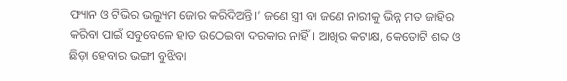ଫ୍ୟାନ ଓ ଟିଭିର ଭଲ୍ୟୁମ ଜୋର କରିଦିଅନ୍ତି।’ ଜଣେ ସ୍ତ୍ରୀ ବା ଜଣେ ନାରୀକୁ ଭିନ୍ନ ମତ ଜାହିର କରିବା ପାଇଁ ସବୁବେଳେ ହାତ ଉଠେଇବା ଦରକାର ନାହିଁ। ଆଖିର କଟାକ୍ଷ, କେତୋଟି ଶବ୍ଦ ଓ ଛିଡ଼ା ହେବାର ଭଙ୍ଗୀ ବୁଝିବା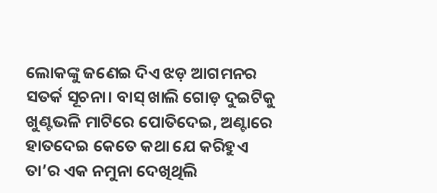ଲୋକଙ୍କୁ ଜଣେଇ ଦିଏ ଝଡ଼ ଆଗମନର ସତର୍କ ସୂଚନା। ବାସ୍‌ ଖାଲି ଗୋଡ଼ ଦୁଇଟିକୁ ଖୁଣ୍ଟଭଳି ମାଟିରେ ପୋତିଦେଇ, ଅଣ୍ଟାରେ ହାତଦେଇ କେତେ କଥା ଯେ କରିହୁଏ ତା’ର ଏକ ନମୁନା ଦେଖିଥିଲି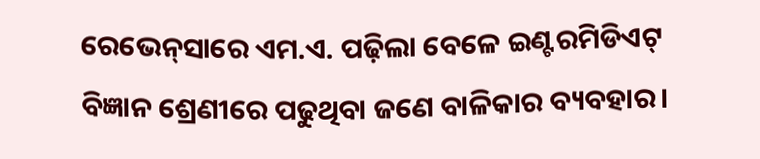ରେଭେନ୍‌ସାରେ ଏମ.ଏ. ପଢ଼ିଲା ବେଳେ ଇଣ୍ଟରମିଡିଏଟ୍‌ ବିଜ୍ଞାନ ଶ୍ରେଣୀରେ ପଢୁଥିବା ଜଣେ ବାଳିକାର ବ୍ୟବହାର।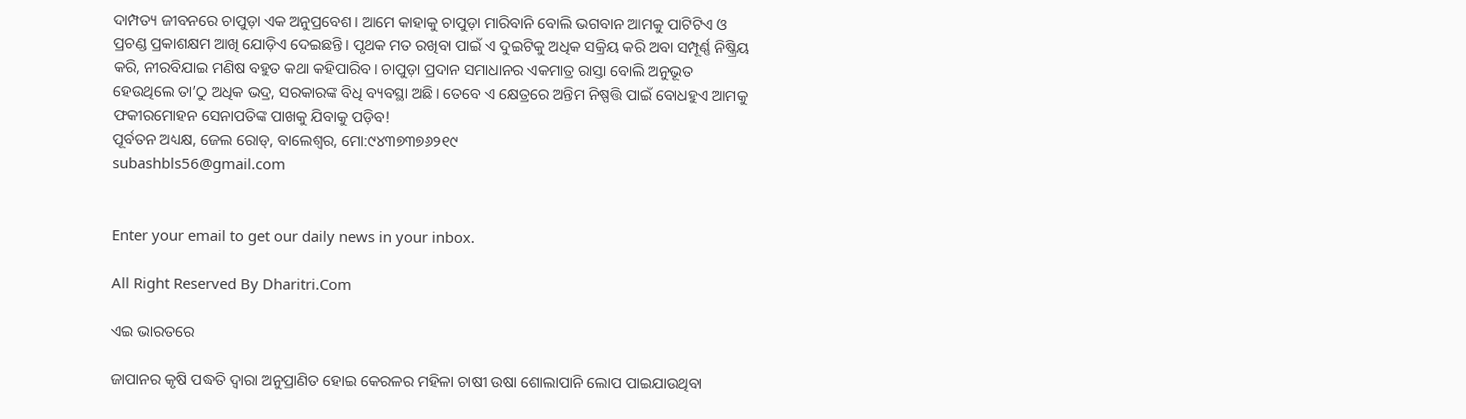ଦାମ୍ପତ୍ୟ ଜୀବନରେ ଚାପୁଡ଼ା ଏକ ଅନୁପ୍ରବେଶ। ଆମେ କାହାକୁ ଚାପୁଡ଼ା ମାରିବାନି ବୋଲି ଭଗବାନ ଆମକୁ ପାଟିଟିଏ ଓ ପ୍ରଚଣ୍ଡ ପ୍ରକାଶକ୍ଷମ ଆଖି ଯୋଡ଼ିଏ ଦେଇଛନ୍ତି। ପୃଥକ ମତ ରଖିବା ପାଇଁ ଏ ଦୁଇଟିକୁ ଅଧିକ ସକ୍ରିୟ କରି ଅବା ସମ୍ପୂର୍ଣ୍ଣ ନିଷ୍କ୍ରିୟ କରି, ନୀରବିଯାଇ ମଣିଷ ବହୁତ କଥା କହିପାରିବ। ଚାପୁଡ଼ା ପ୍ରଦାନ ସମାଧାନର ଏକମାତ୍ର ରାସ୍ତା ବୋଲି ଅନୁଭୂତ ହେଉଥିଲେ ତା’ଠୁ ଅଧିକ ଭଦ୍ର, ସରକାରଙ୍କ ବିଧି ବ୍ୟବସ୍ଥା ଅଛି। ତେବେ ଏ କ୍ଷେତ୍ରରେ ଅନ୍ତିମ ନିଷ୍ପତ୍ତି ପାଇଁ ବୋଧହୁଏ ଆମକୁ ଫକୀରମୋହନ ସେନାପତିଙ୍କ ପାଖକୁ ଯିବାକୁ ପଡ଼ିବ!
ପୂର୍ବତନ ଅଧ୍ୟକ୍ଷ, ଜେଲ ରୋଡ୍‌, ବାଲେଶ୍ୱର, ମୋ:୯୪୩୭୩୭୬୨୧୯
subashbls56@gmail.com


Enter your email to get our daily news in your inbox.

All Right Reserved By Dharitri.Com

ଏଇ ଭାରତରେ

ଜାପାନର କୃଷି ପଦ୍ଧତି ଦ୍ୱାରା ଅନୁପ୍ରାଣିତ ହୋଇ କେରଳର ମହିଳା ଚାଷୀ ଉଷା ଶୋଲାପାନି ଲୋପ ପାଇଯାଉଥିବା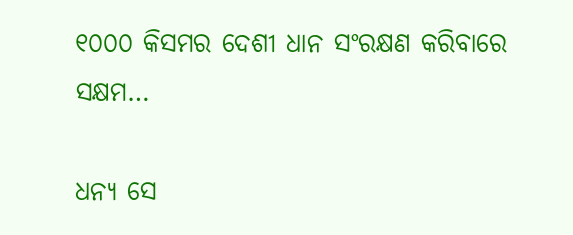୧୦୦୦ କିସମର ଦେଶୀ ଧାନ ସଂରକ୍ଷଣ କରିବାରେ ସକ୍ଷମ…

ଧନ୍ୟ ସେ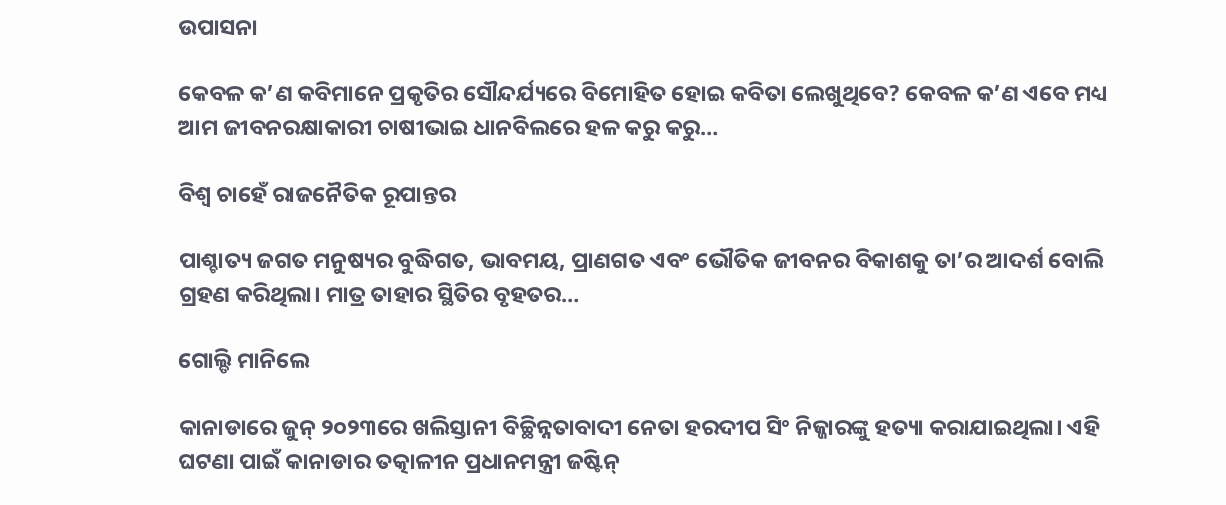ଉପାସନା

କେବଳ କ’ଣ କବିମାନେ ପ୍ରକୃତିର ସୌନ୍ଦର୍ଯ୍ୟରେ ବିମୋହିତ ହୋଇ କବିତା ଲେଖୁଥିବେ? କେବଳ କ’ଣ ଏବେ ମଧ୍ୟ ଆମ ଜୀବନରକ୍ଷାକାରୀ ଚାଷୀଭାଇ ଧାନବିଲରେ ହଳ କରୁ କରୁ…

ବିଶ୍ୱ ଚାହେଁ ରାଜନୈତିକ ରୂପାନ୍ତର

ପାଶ୍ଚାତ୍ୟ ଜଗତ ମନୁଷ୍ୟର ବୁଦ୍ଧିଗତ, ଭାବମୟ, ପ୍ରାଣଗତ ଏବଂ ଭୌତିକ ଜୀବନର ବିକାଶକୁ ତା’ର ଆଦର୍ଶ ବୋଲି ଗ୍ରହଣ କରିଥିଲା। ମାତ୍ର ତାହାର ସ୍ଥିତିର ବୃହତର…

ଗୋଲ୍ଡି ମାନିଲେ

କାନାଡାରେ ଜୁନ୍‌ ୨୦୨୩ରେ ଖଲିସ୍ତାନୀ ବିଚ୍ଛିନ୍ନତାବାଦୀ ନେତା ହରଦୀପ ସିଂ ନିଜ୍ଜାରଙ୍କୁ ହତ୍ୟା କରାଯାଇଥିଲା। ଏହି ଘଟଣା ପାଇଁ କାନାଡାର ତତ୍କାଳୀନ ପ୍ରଧାନମନ୍ତ୍ରୀ ଜଷ୍ଟିନ୍‌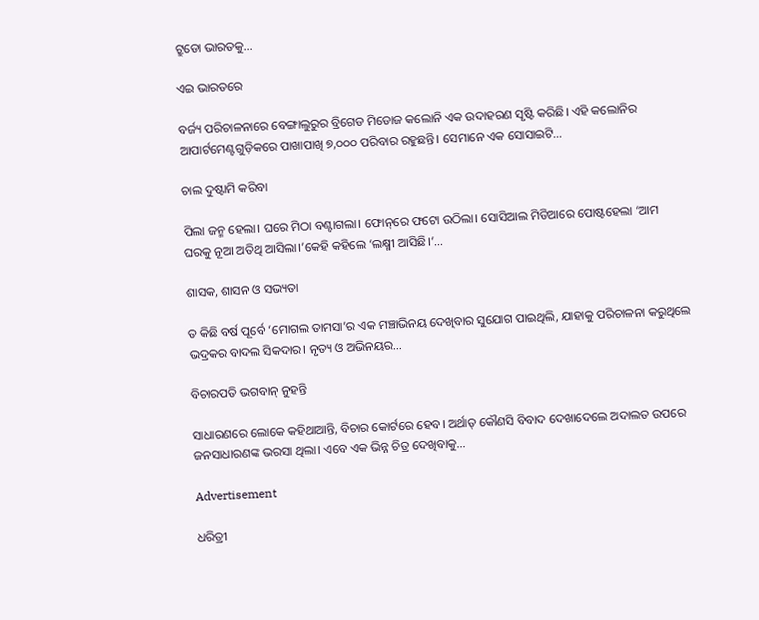ଟ୍ରୁଡୋ ଭାରତକୁ…

ଏଇ ଭାରତରେ

ବର୍ଜ୍ୟ ପରିଚାଳନାରେ ବେଙ୍ଗାଲୁରୁର ବ୍ରିଗେଡ ମିଡୋଜ କଲୋନି ଏକ ଉଦାହରଣ ସୃଷ୍ଟି କରିଛି। ଏହି କଲୋନିର ଆପାର୍ଟମେଣ୍ଟଗୁଡ଼ିକରେ ପାଖାପାଖି ୭,୦୦୦ ପରିବାର ରହୁଛନ୍ତି। ସେମାନେ ଏକ ସୋସାଇଟି…

ଚାଲ ଦୁଷ୍ଟାମି କରିବା

ପିଲା ଜନ୍ମ ହେଲା। ଘରେ ମିଠା ବଣ୍ଟାଗଲା। ଫୋନ୍‌ରେ ଫଟୋ ଉଠିଲା। ସୋସିଆଲ ମିଡିଆରେ ପୋଷ୍ଟହେଲା ‘ଆମ ଘରକୁ ନୂଆ ଅତିଥି ଆସିଲା।’କେହି କହିଲେ ‘ଲକ୍ଷ୍ମୀ ଆସିଛି।’…

ଶାସକ, ଶାସନ ଓ ସଭ୍ୟତା

ତ କିଛି ବର୍ଷ ପୂର୍ବେ ‘ମୋଗଲ ତାମସା’ର ଏକ ମଞ୍ଚାଭିନୟ ଦେଖିବାର ସୁଯୋଗ ପାଇଥିଲି, ଯାହାକୁ ପରିଚାଳନା କରୁଥିଲେ ଭଦ୍ରକର ବାଦଲ ସିକଦାର। ନୃତ୍ୟ ଓ ଅଭିନୟର…

ବିଚାରପତି ଭଗବାନ୍‌ ନୁହନ୍ତି

ସାଧାରଣରେ ଲୋକେ କହିଥାଆନ୍ତି, ବିଚାର କୋର୍ଟରେ ହେବ। ଅର୍ଥାତ୍‌ କୌଣସି ବିବାଦ ଦେଖାଦେଲେ ଅଦାଲତ ଉପରେ ଜନସାଧାରଣଙ୍କ ଭରସା ଥିଲା। ଏବେ ଏକ ଭିନ୍ନ ଚିତ୍ର ଦେଖିବାକୁ…

Advertisement

ଧରିତ୍ରୀ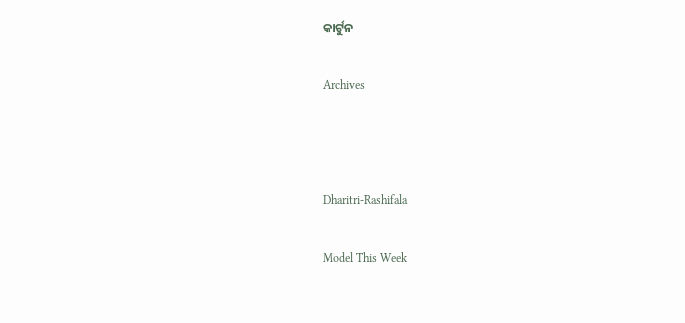କାର୍ଟୁନ

Archives



Dharitri-Rashifala

Model This Week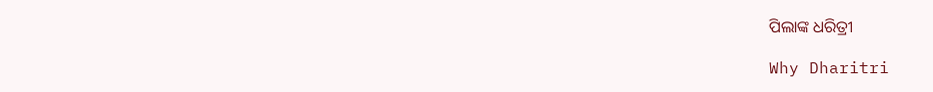ପିଲାଙ୍କ ଧରିତ୍ରୀ

Why Dharitri